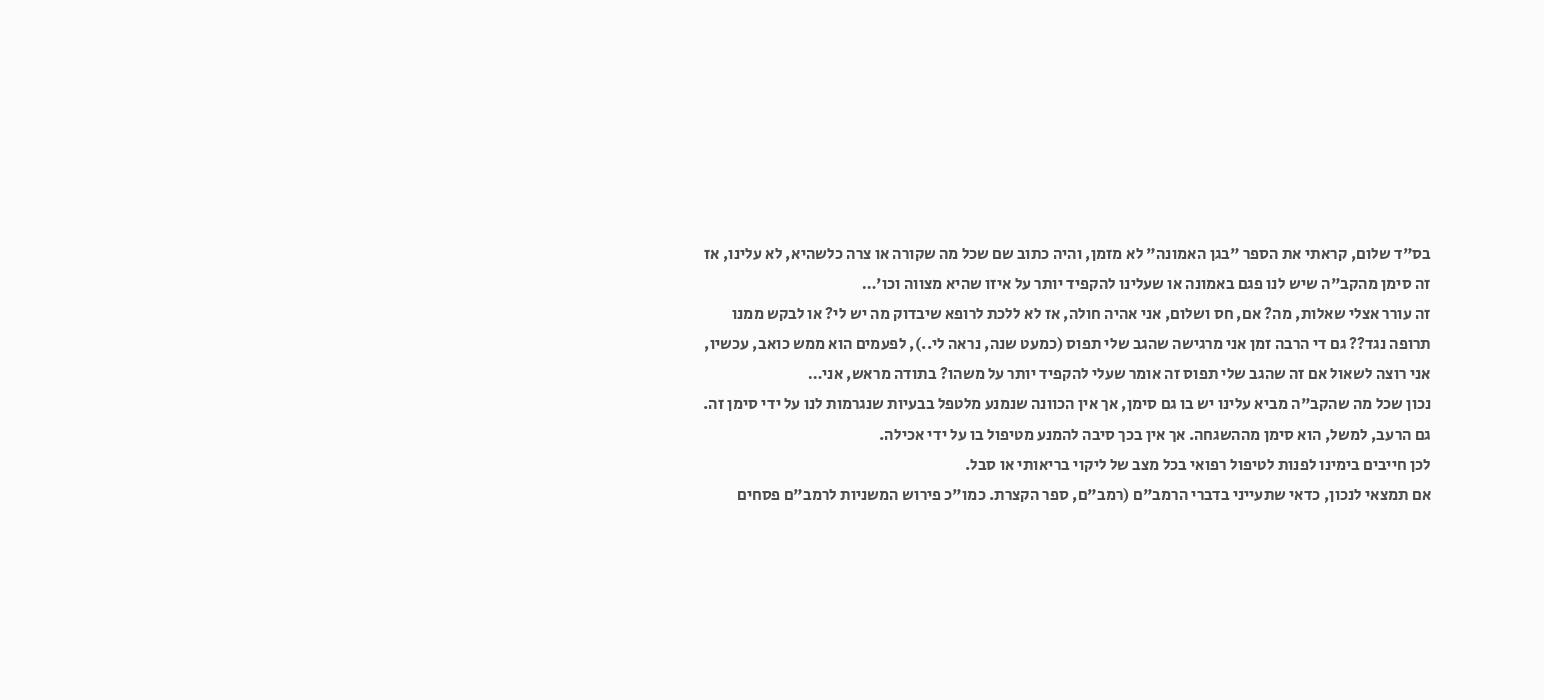בס"ד שלום, קראתי את הספר "בגן האמונה" לא מזמן, והיה כתוב שם שכל מה שקורה או צרה כלשהיא, לא עלינו, אז זה סימן מהקב"ה שיש לנו פגם באמונה או שעלינו להקפיד יותר על איזו שהיא מצווה וכו'…
זה עורר אצלי שאלות, מה? אם, חס ושלום, אני אהיה חולה, אז לא ללכת לרופא שיבדוק מה יש לי? או לבקש ממנו תרופה נגד?? גם די הרבה זמן אני מרגישה שהגב שלי תפוס (כמעט שנה, נראה לי..), לפעמים הוא ממש כואב, עכשיו, אני רוצה לשאול אם זה שהגב שלי תפוס זה אומר שעלי להקפיד יותר על משהו? בתודה מראש, אני…
נכון שכל מה שהקב"ה מביא עלינו יש בו גם סימן, אך אין הכוונה שנמנע מלטפל בבעיות שנגרמות לנו על ידי סימן זה.
גם הרעב, למשל, הוא סימן מההשגחה. אך אין בכך סיבה להמנע מטיפול בו על ידי אכילה.
לכן חייבים בימינו לפנות לטיפול רפואי בכל מצב של ליקוי בריאותי או סבל.
אם תמצאי לנכון, כדאי שתעייני בדברי הרמב"ם (רמב"ם, ספר הקצרת. כמו"כ פירוש המשניות לרמב"ם פסחים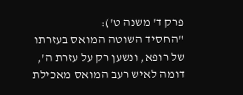פרק ד' משנה ט'):
"החסיד השוטה המואס בעזרתו של רופא, ונשען רק על עזרת ה', דומה לאיש רעב המואס מאכילת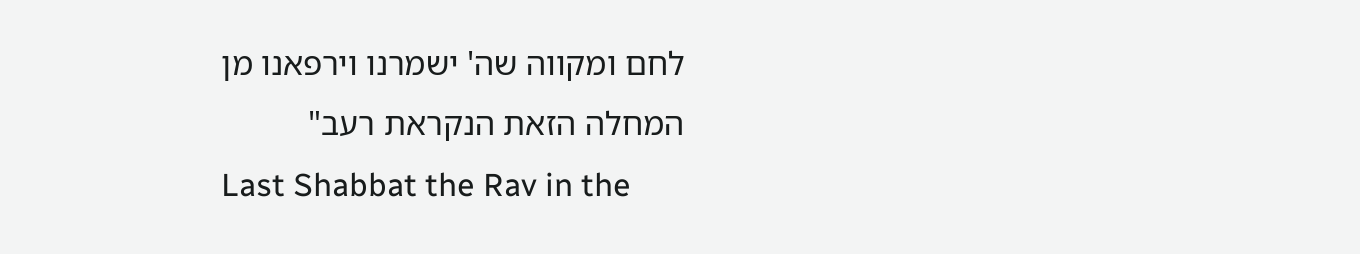לחם ומקווה שה' ישמרנו וירפאנו מן המחלה הזאת הנקראת רעב"
Last Shabbat the Rav in the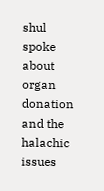shul spoke about organ donation and the halachic issues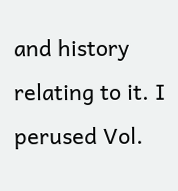and history relating to it. I perused Vol.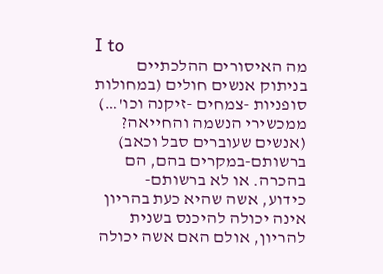I to
מה האיסורים ההלכתיים בניתוק אנשים חולים (במחולות סופניות -צמחים -זיקנה וכו'…) ממכשירי הנשמה והחייאה? (אנשים שעוברים סבל וכאב) ברשותם-במקרים בהם, הם בהכרה. או לא ברשותם-
כידוע, אשה שהיא כעת בהריון אינה יכולה להיכנס בשנית להריון, אולם האם אשה יכולה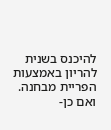להיכנס בשנית להריון באמצעות הפריית מבחנה. ואם כן-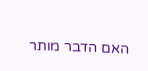האם הדבר מותר